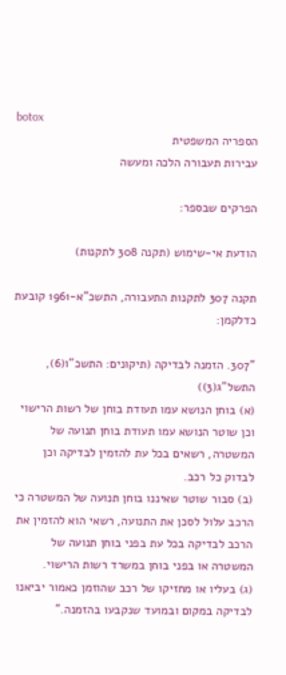botox
הספריה המשפטית
עבירות תעבורה הלכה ומעשה

הפרקים שבספר:

הודעת אי-שימוש (תקנה 308 לתקנות)

תקנה 307 לתקנות התעבורה, התשכ"א-1961 קובעת כדלקמן:

"307. הזמנה לבדיקה (תיקונים: התשכ"ו(6), התשל"ג(3))
(א) בוחן הנושא עמו תעודת בוחן של רשות הרישוי וכן שוטר הנושא עמו תעודת בוחן תנועה של המשטרה, רשאים בכל עת להזמין לבדיקה וכן לבדוק כל רכב.
(ב) סבור שוטר שאיננו בוחן תנועה של המשטרה כי הרכב עלול לסכן את התנועה, רשאי הוא להזמין את הרכב לבדיקה בכל עת בפני בוחן תנועה של המשטרה או בפני בוחן במשרד רשות הרישוי.
(ג) בעליו או מחזיקו של רכב שהוזמן כאמור יביאנו לבדיקה במקום ובמועד שנקבעו בהזמנה."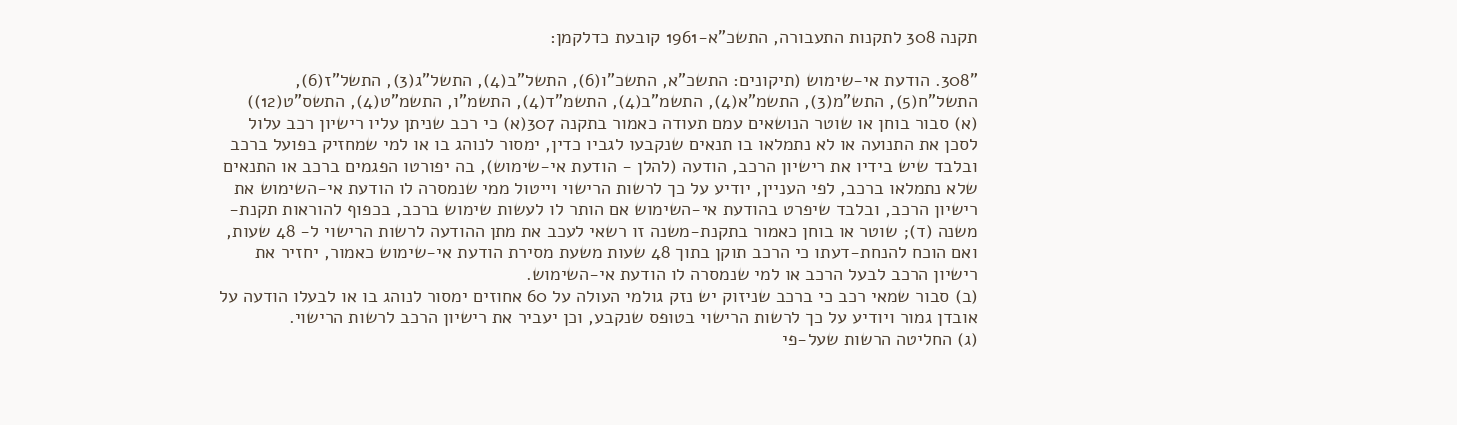תקנה 308 לתקנות התעבורה, התשכ"א-1961 קובעת כדלקמן:

"308. הודעת אי-שימוש (תיקונים: התשכ"א, התשכ"ו(6), התשל"ב(4), התשל"ג(3), התשל"ז(6), התשל"ח(5), התש"מ(3), התשמ"א(4), התשמ"ב(4), התשמ"ד(4), התשמ"ו, התשמ"ט(4), התשס"ט(12))
(א) סבור בוחן או שוטר הנושאים עמם תעודה כאמור בתקנה 307(א) כי רכב שניתן עליו רישיון רכב עלול לסכן את התנועה או לא נתמלאו בו תנאים שנקבעו לגביו כדין, ימסור לנוהג בו או למי שמחזיק בפועל ברכב ובלבד שיש בידיו את רישיון הרכב, הודעה (להלן - הודעת אי-שימוש), בה יפורטו הפגמים ברכב או התנאים שלא נתמלאו ברכב, לפי העניין, יודיע על כך לרשות הרישוי וייטול ממי שנמסרה לו הודעת אי-השימוש את רישיון הרכב, ובלבד שיפרט בהודעת אי-השימוש אם הותר לו לעשות שימוש ברכב, בכפוף להוראות תקנת-משנה (ד); שוטר או בוחן כאמור בתקנת-משנה זו רשאי לעכב את מתן ההודעה לרשות הרישוי ל- 48 שעות, ואם הוכח להנחת-דעתו כי הרכב תוקן בתוך 48 שעות משעת מסירת הודעת אי-שימוש כאמור, יחזיר את רישיון הרכב לבעל הרכב או למי שנמסרה לו הודעת אי-השימוש.
(ב) סבור שמאי רכב כי ברכב שניזוק יש נזק גולמי העולה על 60 אחוזים ימסור לנוהג בו או לבעלו הודעה על אובדן גמור ויודיע על כך לרשות הרישוי בטופס שנקבע, וכן יעביר את רישיון הרכב לרשות הרישוי.
(ג) החליטה הרשות שעל-פי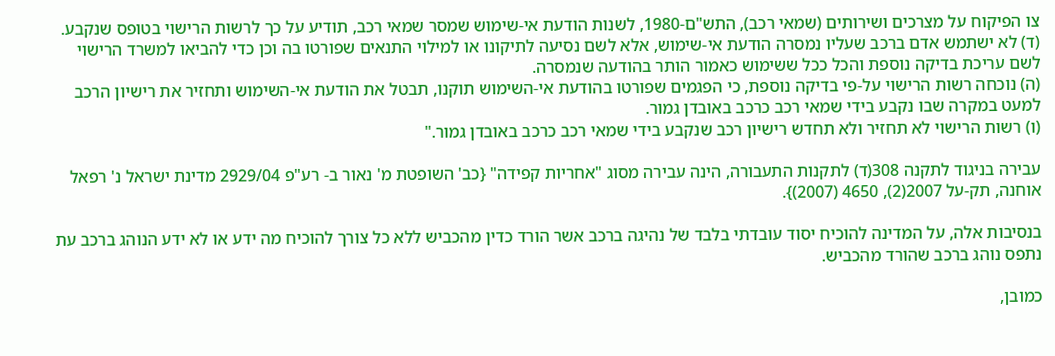צו הפיקוח על מצרכים ושירותים (שמאי רכב), התש"ם-1980, לשנות הודעת אי-שימוש שמסר שמאי רכב, תודיע על כך לרשות הרישוי בטופס שנקבע.
(ד) לא ישתמש אדם ברכב שעליו נמסרה הודעת אי-שימוש, אלא לשם נסיעה לתיקונו או למילוי התנאים שפורטו בה וכן כדי להביאו למשרד הרישוי לשם עריכת בדיקה נוספת והכל ככל ששימוש כאמור הותר בהודעה שנמסרה.
(ה) נוכחה רשות הרישוי על-פי בדיקה נוספת, כי הפגמים שפורטו בהודעת אי-השימוש תוקנו, תבטל את הודעת אי-השימוש ותחזיר את רישיון הרכב למעט במקרה שבו נקבע בידי שמאי רכב כרכב באובדן גמור.
(ו) רשות הרישוי לא תחזיר ולא תחדש רישיון רכב שנקבע בידי שמאי רכב כרכב באובדן גמור."

עבירה בניגוד לתקנה 308(ד) לתקנות התעבורה, הינה עבירה מסוג "אחריות קפידה" {כב' השופטת מ' נאור ב- רע"פ 2929/04 מדינת ישראל נ' רפאל אוחנה, תק-על 2007(2), 4650 (2007)}.

בנסיבות אלה, על המדינה להוכיח יסוד עובדתי בלבד של נהיגה ברכב אשר הורד כדין מהכביש ללא כל צורך להוכיח מה ידע או לא ידע הנוהג ברכב עת נתפס נוהג ברכב שהורד מהכביש.

כמובן,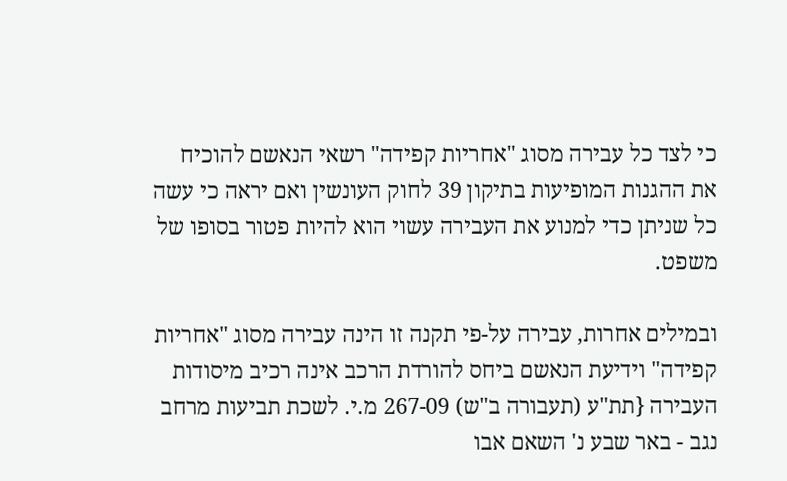כי לצד כל עבירה מסוג "אחריות קפידה" רשאי הנאשם להוכיח את ההגנות המופיעות בתיקון 39 לחוק העונשין ואם יראה כי עשה כל שניתן כדי למנוע את העבירה עשוי הוא להיות פטור בסופו של משפט.

ובמילים אחרות, עבירה על-פי תקנה זו הינה עבירה מסוג "אחריות קפידה" וידיעת הנאשם ביחס להורדת הרכב אינה רכיב מיסודות העבירה {תת"ע (תעבורה ב"ש) 267-09 מ.י. לשכת תביעות מרחב נגב - באר שבע נ' השאם אבו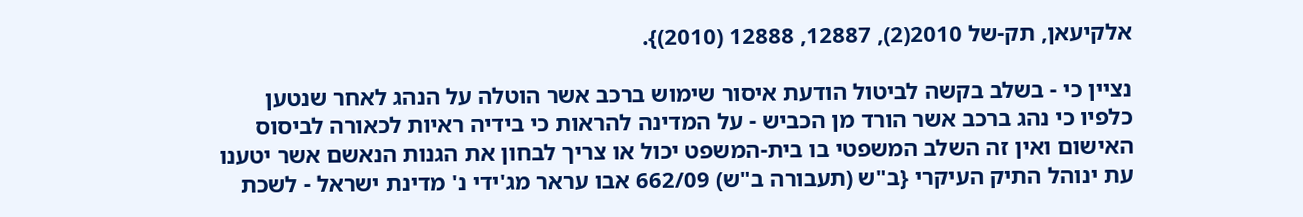אלקיעאן, תק-של 2010(2), 12887, 12888 (2010)}.

נציין כי - בשלב בקשה לביטול הודעת איסור שימוש ברכב אשר הוטלה על הנהג לאחר שנטען כלפיו כי נהג ברכב אשר הורד מן הכביש - על המדינה להראות כי בידיה ראיות לכאורה לביסוס האישום ואין זה השלב המשפטי בו בית-המשפט יכול או צריך לבחון את הגנות הנאשם אשר יטענו עת ינוהל התיק העיקרי {ב"ש (תעבורה ב"ש) 662/09 אבו עראר מג'ידי נ' מדינת ישראל - לשכת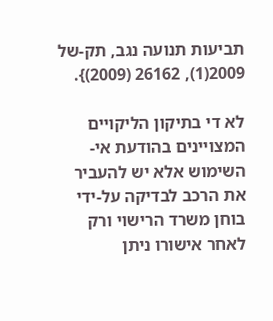תביעות תנועה נגב, תק-של 2009(1), 26162 (2009)}.

לא די בתיקון הליקויים המצויינים בהודעת אי-השימוש אלא יש להעביר את הרכב לבדיקה על-ידי בוחן משרד הרישוי ורק לאחר אישורו ניתן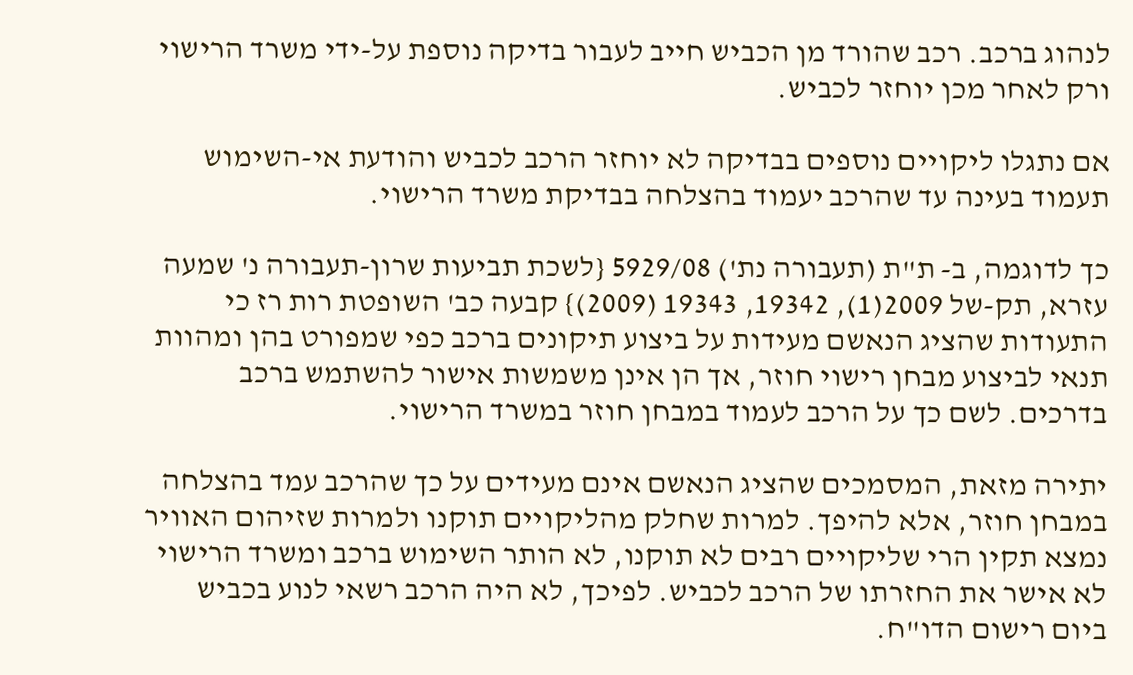לנהוג ברכב. רכב שהורד מן הכביש חייב לעבור בדיקה נוספת על-ידי משרד הרישוי ורק לאחר מכן יוחזר לכביש.

אם נתגלו ליקויים נוספים בבדיקה לא יוחזר הרכב לכביש והודעת אי-השימוש תעמוד בעינה עד שהרכב יעמוד בהצלחה בבדיקת משרד הרישוי.

כך לדוגמה, ב- ת"ת (תעבורה נת') 5929/08 {לשכת תביעות שרון-תעבורה נ' שמעה עזרא, תק-של 2009(1), 19342, 19343 (2009)} קבעה כב' השופטת רות רז כי התעודות שהציג הנאשם מעידות על ביצוע תיקונים ברכב כפי שמפורט בהן ומהוות תנאי לביצוע מבחן רישוי חוזר, אך הן אינן משמשות אישור להשתמש ברכב בדרכים. לשם כך על הרכב לעמוד במבחן חוזר במשרד הרישוי.

יתירה מזאת, המסמכים שהציג הנאשם אינם מעידים על כך שהרכב עמד בהצלחה במבחן חוזר, אלא להיפך. למרות שחלק מהליקויים תוקנו ולמרות שזיהום האוויר נמצא תקין הרי שליקויים רבים לא תוקנו, לא הותר השימוש ברכב ומשרד הרישוי לא אישר את החזרתו של הרכב לכביש. לפיכך, לא היה הרכב רשאי לנוע בכביש ביום רישום הדו"ח.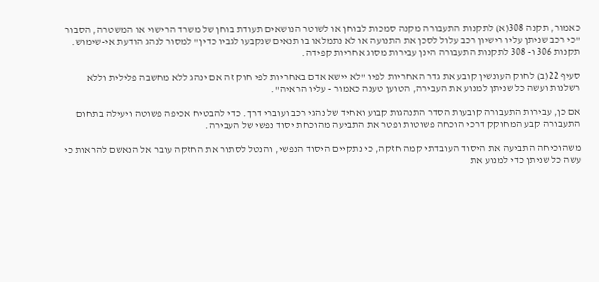כאמור, תקנה 308(א) לתקנות התעבורה מקנה סמכות לבוחן או לשוטר הנושאים תעודת בוחן של משרד הרישוי או המשטרה, הסבור "כי רכב שניתן עליו רישיון רכב עלול לסכן את התנועה או לא נתמלאו בו תנאים שנקבעו לגביו כדין" למסור לנהג הודעת אי-שימוש. תקנות 306 ו- 308 לתקנות התעבורה הינן עבירות מסוג אחריות קפידה.

סעיף 22(ב) לחוק העונשין קובע את גדר האחריות לפיו "לא יישא אדם באחריות לפי חוק זה אם ינהג ללא מחשבה פלילית וללא רשלנות ועשה כל שניתן למנוע את העבירה, הטוען טענה כאמור - עליו הראיה".

אם כן, עבירות התעבורה קובעות הסדר התנהגות קבוע ואחיד של נהגי רכב ועוברי דרך. כדי להבטיח אכיפה פשוטה ויעילה בתחום התעבורה קבע המחוקק דרכי הוכחה פשוטות ופטר את התביעה מהוכחת יסוד נפשי של העבירה.

משהוכיחה התביעה את היסוד העובדתי קמה חזקה, כי נתקיים היסוד הנפשי, והנטל לסתור את החזקה עובר אל הנאשם להראות כי עשה כל שניתן כדי למנוע את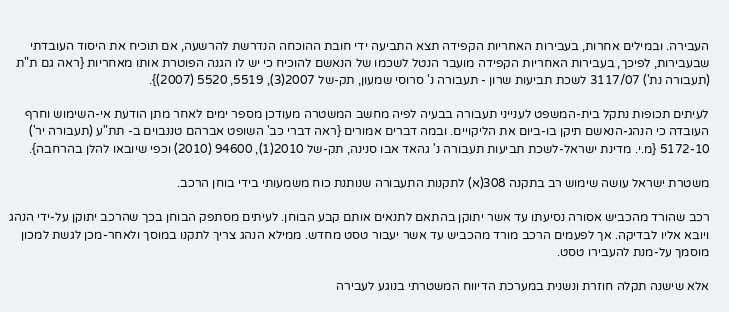העבירה. ובמילים אחרות, בעבירות האחריות הקפידה תצא התביעה ידי חובת ההוכחה הנדרשת להרשעה, אם תוכיח את היסוד העובדתי שבעבירות, לפיכך, בעבירות האחריות הקפידה מועבר הנטל לשכמו של הנאשם להוכיח כי יש לו הגנה הפוטרת אותו מאחריות {ראה גם ת"ת (תעבורה נת') 3117/07 לשכת תביעות שרון - תעבורה נ' סרוסי שמעון, תק-של 2007(3), 5519, 5520 (2007)}.

לעיתים תכופות נתקל בית-המשפט לענייני תעבורה בבעיה לפיה מחשב המשטרה מעודכן מספר ימים לאחר מתן הודעת אי-השימוש וחרף העובדה כי הנהג-הנאשם תיקן בו-ביום את הליקויים. ובמה דברים אמורים {ראה דברי כב' השופט אברהם טננבוים ב- תת"ע (תעבורה יר') 5172-10 {מ.י. מדינת ישראל-לשכת תביעות תעבורה נ' גהאד אבו סנינה, תק-של 2010(1), 94600 (2010) וכפי שיובאו להלן בהרחבה}.

משטרת ישראל עושה שימוש רב בתקנה 308(א) לתקנות התעבורה שנותנת כוח משמעותי בידי בוחן הרכב.

רכב שהורד מהכביש אסורה נסיעתו עד אשר יתוקן בהתאם לתנאים אותם קבע הבוחן. לעיתים מסתפק הבוחן בכך שהרכב יתוקן על-ידי הנהג ויובא אליו לבדיקה. אך לפעמים הרכב מורד מהכביש עד אשר יעבור טסט מחדש. ממילא הנהג צריך לתקנו במוסך ולאחר-מכן לגשת למכון מוסמך על-מנת להעבירו טסט.

אלא שישנה תקלה חוזרת ונשנית במערכת הדיווח המשטרתי בנוגע לעבירה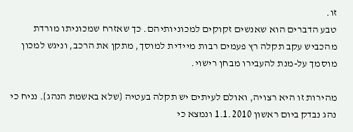זו.
טבע הדברים הוא שאנשים זקוקים למכוניותיהם. כך שאזרח שמכוניתו מורדת מהכביש עקב תקלה רץ פעמים רבות מיידית למוסך, מתקן את הרכב, וניגש למכון מוסמך על-מנת להעבירו מבחן רישוי.

מהירות זו היא רצויה, ואולם לעיתים יש תקלה בעטיה {שלא באשמת הנהג}. נניח כי נהג נבדק ביום ראשון 1.1.2010 ונמצא כי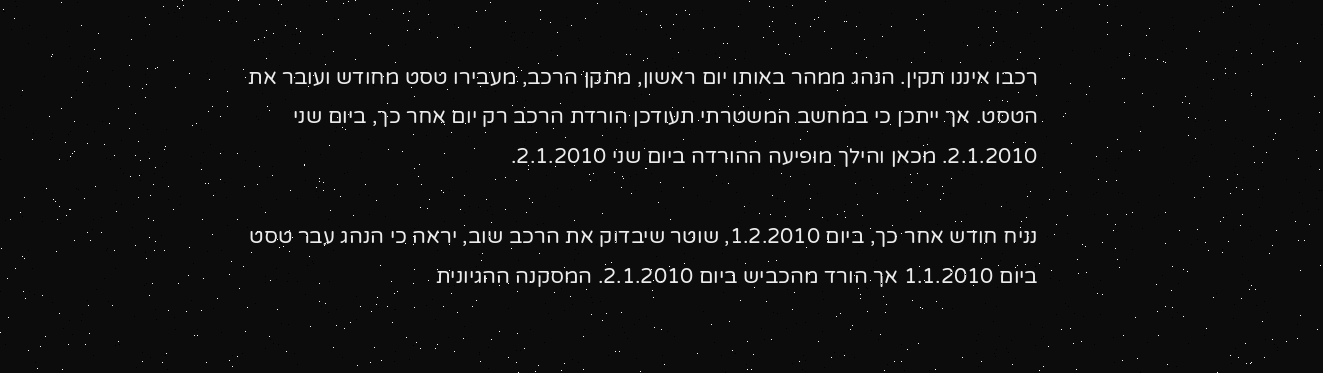רכבו איננו תקין. הנהג ממהר באותו יום ראשון, מתקן הרכב, מעבירו טסט מחודש ועובר את הטסט. אך ייתכן כי במחשב המשטרתי תעודכן הורדת הרכב רק יום אחר כך, ביום שני 2.1.2010. מכאן והילך מופיעה ההורדה ביום שני 2.1.2010.

נניח חודש אחר כך, ביום 1.2.2010, שוטר שיבדוק את הרכב שוב, יראה כי הנהג עבר טסט ביום 1.1.2010 אך הורד מהכביש ביום 2.1.2010. המסקנה ההגיונית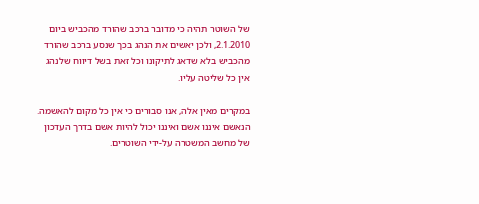של השוטר תהיה כי מדובר ברכב שהורד מהכביש ביום 2.1.2010, ולכן יאשים את הנהג בכך שנסע ברכב שהורד מהכביש בלא שדאג לתיקונו וכל זאת בשל דיווח שלנהג אין כל שליטה עליו.

במקרים מאין אלה, אנו סבורים כי אין כל מקום להאשמה. הנאשם איננו אשם ואיננו יכול להיות אשם בדרך העדכון של מחשב המשטרה על-ידי השוטרים.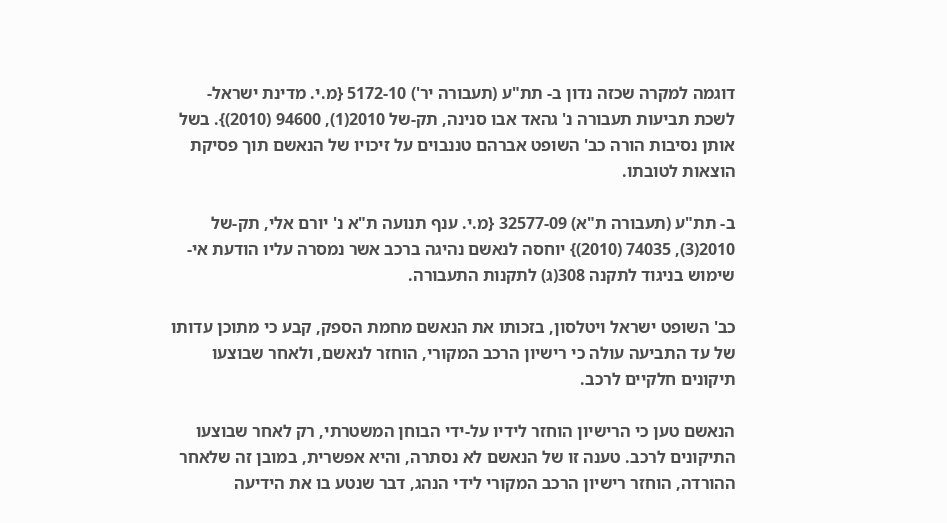דוגמה למקרה שכזה נדון ב- תת"ע (תעבורה יר') 5172-10 {מ.י. מדינת ישראל-לשכת תביעות תעבורה נ' גהאד אבו סנינה, תק-של 2010(1), 94600 (2010)}. בשל אותן נסיבות הורה כב' השופט אברהם טננבוים על זיכויו של הנאשם תוך פסיקת הוצאות לטובתו.

ב- תת"ע (תעבורה ת"א) 32577-09 {מ.י. ענף תנועה ת"א נ' יורם אלי, תק-של 2010(3), 74035 (2010)} יוחסה לנאשם נהיגה ברכב אשר נמסרה עליו הודעת אי-שימוש בניגוד לתקנה 308(ג) לתקנות התעבורה.

כב' השופט ישראל ויטלסון, בזכותו את הנאשם מחמת הספק, קבע כי מתוכן עדותו של עד התביעה עולה כי רישיון הרכב המקורי, הוחזר לנאשם, ולאחר שבוצעו תיקונים חלקיים לרכב.

הנאשם טען כי הרישיון הוחזר לידיו על-ידי הבוחן המשטרתי, רק לאחר שבוצעו התיקונים לרכב. טענה זו של הנאשם לא נסתרה, והיא אפשרית, במובן זה שלאחר ההורדה, הוחזר רישיון הרכב המקורי לידי הנהג, דבר שנטע בו את הידיעה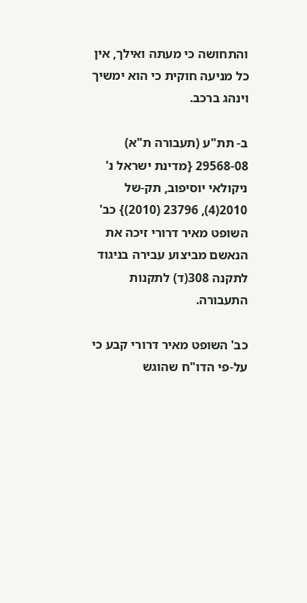והתחושה כי מעתה ואילך, אין כל מניעה חוקית כי הוא ימשיך וינהג ברכב.

ב- תת"ע (תעבורה ת"א) 29568-08 {מדינת ישראל נ' ניקולאי יוסיפוב, תק-של 2010(4), 23796 (2010)} כב' השופט מאיר דרורי זיכה את הנאשם מביצוע עבירה בניגוד לתקנה 308(ד) לתקנות התעבורה.

כב' השופט מאיר דרורי קבע כי על-פי הדו"ח שהוגש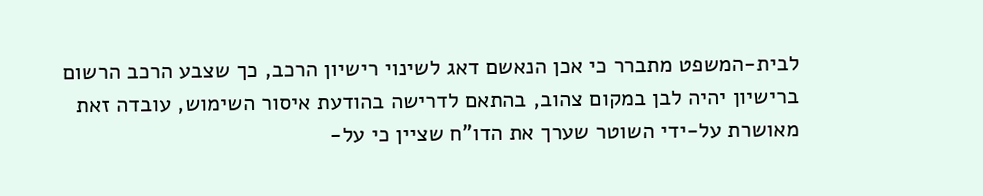לבית-המשפט מתברר כי אכן הנאשם דאג לשינוי רישיון הרכב, כך שצבע הרכב הרשום ברישיון יהיה לבן במקום צהוב, בהתאם לדרישה בהודעת איסור השימוש, עובדה זאת מאושרת על-ידי השוטר שערך את הדו"ח שציין כי על-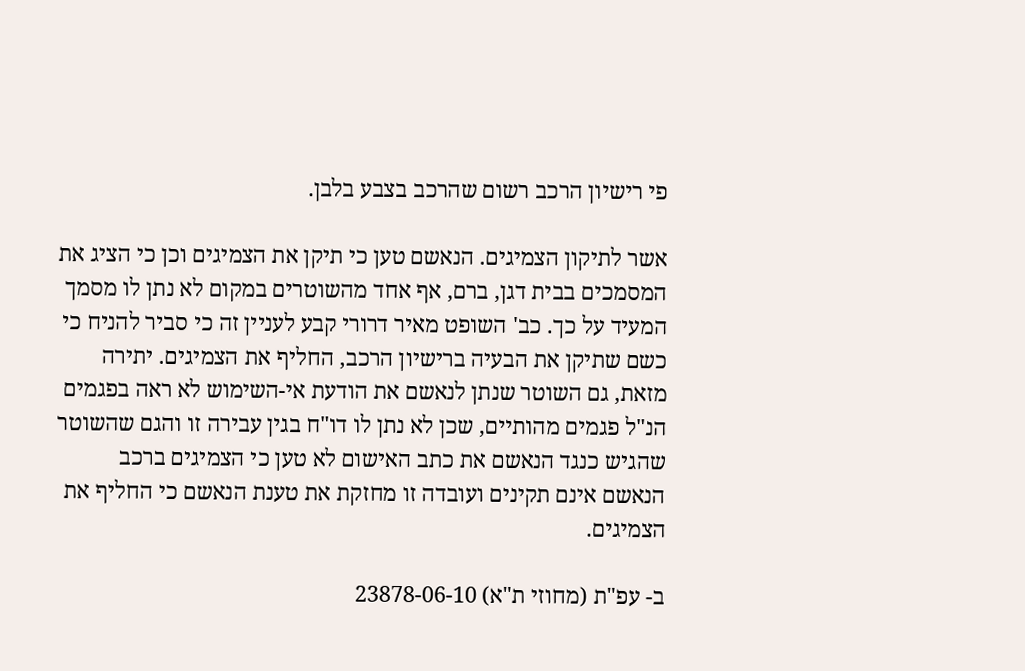פי רישיון הרכב רשום שהרכב בצבע בלבן.

אשר לתיקון הצמיגים. הנאשם טען כי תיקן את הצמיגים וכן כי הציג את המסמכים בבית דגן, ברם, אף אחד מהשוטרים במקום לא נתן לו מסמך המעיד על כך. כב' השופט מאיר דרורי קבע לעניין זה כי סביר להניח כי כשם שתיקן את הבעיה ברישיון הרכב, החליף את הצמיגים. יתירה מזאת, גם השוטר שנתן לנאשם את הודעת אי-השימוש לא ראה בפגמים הנ"ל פגמים מהותיים, שכן לא נתן לו דו"ח בגין עבירה זו והגם שהשוטר שהגיש כנגד הנאשם את כתב האישום לא טען כי הצמיגים ברכב הנאשם אינם תקינים ועובדה זו מחזקת את טענת הנאשם כי החליף את הצמיגים.

ב- עפ"ת (מחוזי ת"א) 23878-06-10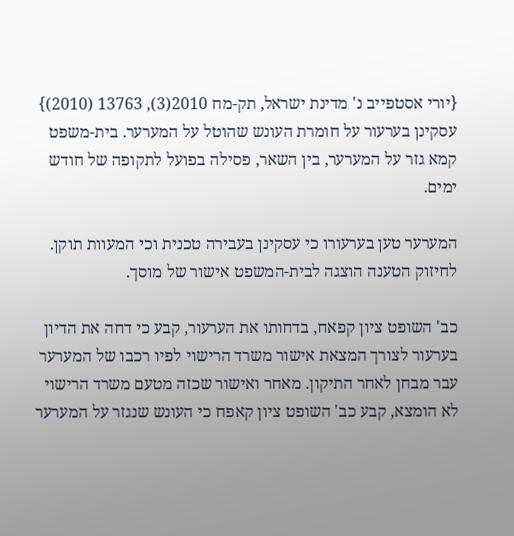{יורי אסטפייב נ' מדינת ישראל, תק-מח 2010(3), 13763 (2010)} עסקינן בערעור על חומרת העונש שהוטל על המערער. בית-משפט קמא גזר על המערער, בין השאר, פסילה בפועל לתקופה של חודש ימים.

המערער טען בערעורו כי עסקינן בעבירה טכנית וכי המעוות תוקן. לחיזוק הטענה הוצגה לבית-המשפט אישור של מוסך.

כב' השופט ציון קפאח, בדחותו את הערעור, קבע כי דחה את הדיון בערעור לצורך המצאת אישור משרד הרישוי לפיו רכבו של המערער עבר מבחן לאחר התיקון. מאחר ואישור שכזה מטעם משרד הרישוי לא הומצא, קבע כב' השופט ציון קאפח כי העונש שנגזר על המערער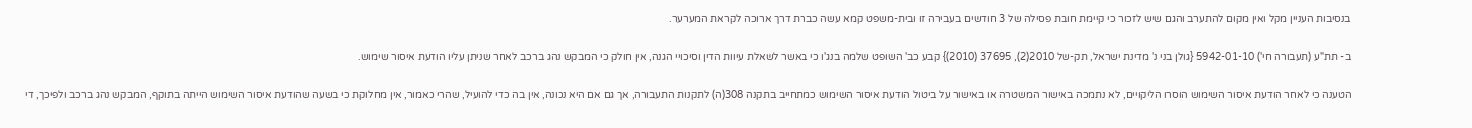בנסיבות העניין מקל ואין מקום להתערב והגם שיש לזכור כי קיימת חובת פסילה של 3 חודשים בעבירה זו ובית-משפט קמא עשה כברת דרך ארוכה לקראת המערער.

ב- תת"ע (תעבורה חי') 5942-01-10 {גולן בני נ' מדינת ישראל, תק-של 2010(2), 37695 (2010)} קבע כב' השופט שלמה בנג'ו כי באשר לשאלת עיוות הדין וסיכויי הגנה, אין חולק כי המבקש נהג ברכב לאחר שניתן עליו הודעת איסור שימוש.

הטענה כי לאחר הודעת איסור השימוש הוסרו הליקויים, לא נתמכה באישור המשטרה או באישור על ביטול הודעת איסור השימוש כמתחייב בתקנה 308(ה) לתקנות התעבורה, אך גם אם היא נכונה, אין בה כדי להועיל, שהרי כאמור, אין מחלוקת כי בשעה שהודעת איסור השימוש הייתה בתוקף, המבקש נהג ברכב ולפיכך, די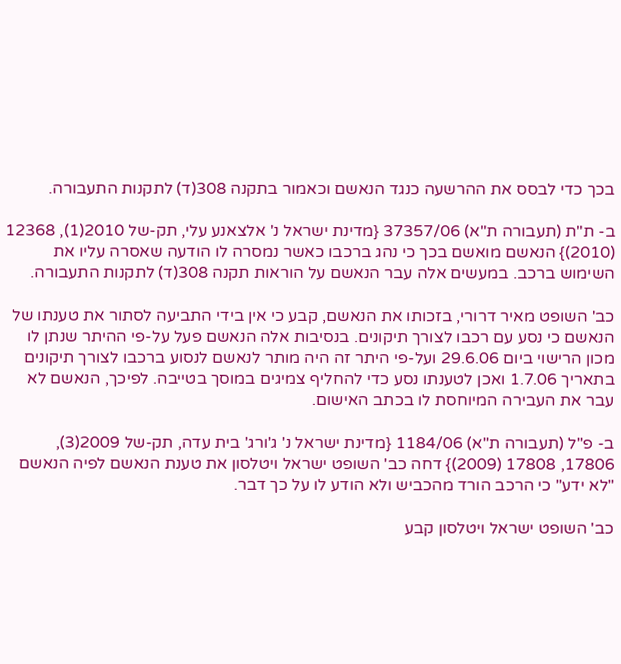בכך כדי לבסס את ההרשעה כנגד הנאשם וכאמור בתקנה 308(ד) לתקנות התעבורה.

ב- ת"ת (תעבורה ת"א) 37357/06 {מדינת ישראל נ' אלצאנע עלי, תק-של 2010(1), 12368 (2010)} הנאשם מואשם בכך כי נהג ברכבו כאשר נמסרה לו הודעה שאסרה עליו את השימוש ברכב. במעשים אלה עבר הנאשם על הוראות תקנה 308(ד) לתקנות התעבורה.

כב' השופט מאיר דרורי, בזכותו את הנאשם, קבע כי אין בידי התביעה לסתור את טענתו של הנאשם כי נסע עם רכבו לצורך תיקונים. בנסיבות אלה הנאשם פעל על-פי ההיתר שנתן לו מכון הרישוי ביום 29.6.06 ועל-פי היתר זה היה מותר לנאשם לנסוע ברכבו לצורך תיקונים בתאריך 1.7.06 ואכן לטענתו נסע כדי להחליף צמיגים במוסך בטייבה. לפיכך, הנאשם לא עבר את העבירה המיוחסת לו בכתב האישום.

ב- פ"ל (תעבורה ת"א) 1184/06 {מדינת ישראל נ' ג'ורג' בית עדה, תק-של 2009(3), 17806, 17808 (2009)} דחה כב' השופט ישראל ויטלסון את טענת הנאשם לפיה הנאשם "לא ידע" כי הרכב הורד מהכביש ולא הודע לו על כך דבר.

כב' השופט ישראל ויטלסון קבע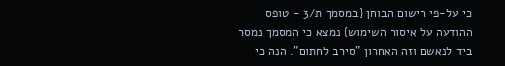כי על-פי רישום הבוחן {במסמך ת/3 - טופס ההודעה על איסור השימוש} נמצא כי המסמך נמסר ביד לנאשם וזה האחרון "סירב לחתום". הנה כי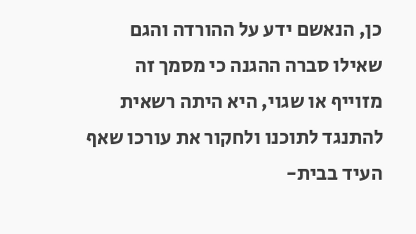כן, הנאשם ידע על ההורדה והגם שאילו סברה ההגנה כי מסמך זה מזוייף או שגוי, היא היתה רשאית להתנגד לתוכנו ולחקור את עורכו שאף העיד בבית-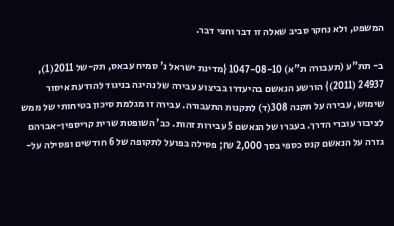המשפט, ולא נחקר סביב שאלה זו דבר וחצי דבר.

ב- תת"ע (תעבורה ת"א) 1047-08-10 {מדינת ישראל נ' סמיח עבאס, תק-של 2011(1), 24937 (2011)} הורשע הנאשם בהיעדרו בביצוע עבירה של נהיגה בניגוד להודעת איסור שימוש, עבירה על תקנה 308(ד) לתקנות התעבורה. עבירה זו מגלמת סיכון בטיחותי של ממש לציבור עוברי הדרך. בעברו של הנאשם 5 עבירות זהות. כב' השופטת שרית קריספין-אברהם גזרה על הנאשם קנס כספי בסך 2,000 ₪; פסילה בפועל לתקופה של 6 חודשים ופסילה על-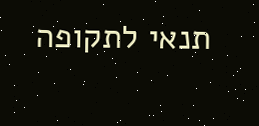תנאי לתקופה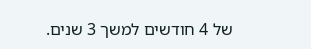של 4 חודשים למשך 3 שנים.